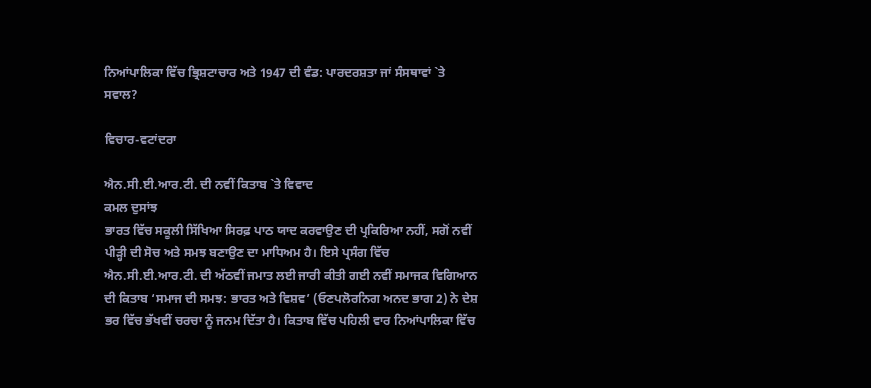ਨਿਆਂਪਾਲਿਕਾ ਵਿੱਚ ਭ੍ਰਿਸ਼ਟਾਚਾਰ ਅਤੇ 1947 ਦੀ ਵੰਡ: ਪਾਰਦਰਸ਼ਤਾ ਜਾਂ ਸੰਸਥਾਵਾਂ `ਤੇ ਸਵਾਲ?

ਵਿਚਾਰ-ਵਟਾਂਦਰਾ

ਐਨ.ਸੀ.ਈ.ਆਰ.ਟੀ. ਦੀ ਨਵੀਂ ਕਿਤਾਬ `ਤੇ ਵਿਵਾਦ
ਕਮਲ ਦੁਸਾਂਝ
ਭਾਰਤ ਵਿੱਚ ਸਕੂਲੀ ਸਿੱਖਿਆ ਸਿਰਫ਼ ਪਾਠ ਯਾਦ ਕਰਵਾਉਣ ਦੀ ਪ੍ਰਕਿਰਿਆ ਨਹੀਂ, ਸਗੋਂ ਨਵੀਂ ਪੀੜ੍ਹੀ ਦੀ ਸੋਚ ਅਤੇ ਸਮਝ ਬਣਾਉਣ ਦਾ ਮਾਧਿਅਮ ਹੈ। ਇਸੇ ਪ੍ਰਸੰਗ ਵਿੱਚ ਐਨ.ਸੀ.ਈ.ਆਰ.ਟੀ. ਦੀ ਅੱਠਵੀਂ ਜਮਾਤ ਲਈ ਜਾਰੀ ਕੀਤੀ ਗਈ ਨਵੀਂ ਸਮਾਜਕ ਵਿਗਿਆਨ ਦੀ ਕਿਤਾਬ ‘ਸਮਾਜ ਦੀ ਸਮਝ: ਭਾਰਤ ਅਤੇ ਵਿਸ਼ਵ’ (ਓਣਪਲੋਰਨਿਗ ਅਨਦ ਭਾਗ 2) ਨੇ ਦੇਸ਼ ਭਰ ਵਿੱਚ ਭੱਖਵੀਂ ਚਰਚਾ ਨੂੰ ਜਨਮ ਦਿੱਤਾ ਹੈ। ਕਿਤਾਬ ਵਿੱਚ ਪਹਿਲੀ ਵਾਰ ਨਿਆਂਪਾਲਿਕਾ ਵਿੱਚ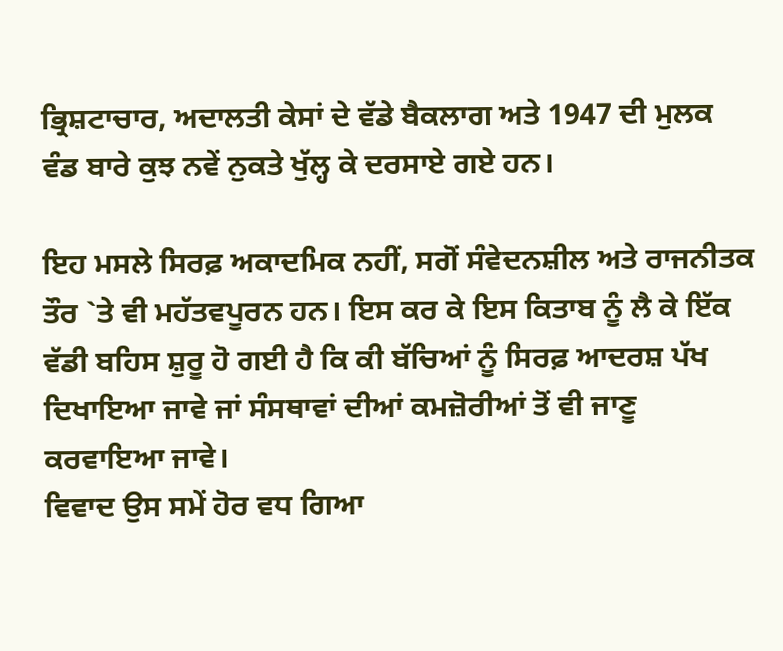ਭ੍ਰਿਸ਼ਟਾਚਾਰ, ਅਦਾਲਤੀ ਕੇਸਾਂ ਦੇ ਵੱਡੇ ਬੈਕਲਾਗ ਅਤੇ 1947 ਦੀ ਮੁਲਕ ਵੰਡ ਬਾਰੇ ਕੁਝ ਨਵੇਂ ਨੁਕਤੇ ਖੁੱਲ੍ਹ ਕੇ ਦਰਸਾਏ ਗਏ ਹਨ।

ਇਹ ਮਸਲੇ ਸਿਰਫ਼ ਅਕਾਦਮਿਕ ਨਹੀਂ, ਸਗੋਂ ਸੰਵੇਦਨਸ਼ੀਲ ਅਤੇ ਰਾਜਨੀਤਕ ਤੌਰ `ਤੇ ਵੀ ਮਹੱਤਵਪੂਰਨ ਹਨ। ਇਸ ਕਰ ਕੇ ਇਸ ਕਿਤਾਬ ਨੂੰ ਲੈ ਕੇ ਇੱਕ ਵੱਡੀ ਬਹਿਸ ਸ਼ੁਰੂ ਹੋ ਗਈ ਹੈ ਕਿ ਕੀ ਬੱਚਿਆਂ ਨੂੰ ਸਿਰਫ਼ ਆਦਰਸ਼ ਪੱਖ ਦਿਖਾਇਆ ਜਾਵੇ ਜਾਂ ਸੰਸਥਾਵਾਂ ਦੀਆਂ ਕਮਜ਼ੋਰੀਆਂ ਤੋਂ ਵੀ ਜਾਣੂ ਕਰਵਾਇਆ ਜਾਵੇ।
ਵਿਵਾਦ ਉਸ ਸਮੇਂ ਹੋਰ ਵਧ ਗਿਆ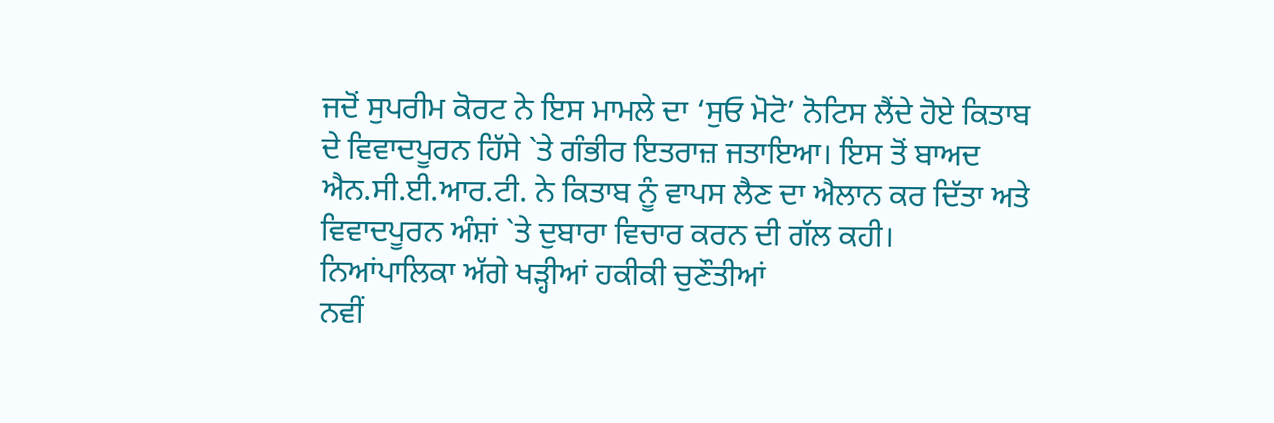ਜਦੋਂ ਸੁਪਰੀਮ ਕੋਰਟ ਨੇ ਇਸ ਮਾਮਲੇ ਦਾ ‘ਸੁਓ ਮੋਟੋ’ ਨੋਟਿਸ ਲੈਂਦੇ ਹੋਏ ਕਿਤਾਬ ਦੇ ਵਿਵਾਦਪੂਰਨ ਹਿੱਸੇ `ਤੇ ਗੰਭੀਰ ਇਤਰਾਜ਼ ਜਤਾਇਆ। ਇਸ ਤੋਂ ਬਾਅਦ ਐਨ.ਸੀ.ਈ.ਆਰ.ਟੀ. ਨੇ ਕਿਤਾਬ ਨੂੰ ਵਾਪਸ ਲੈਣ ਦਾ ਐਲਾਨ ਕਰ ਦਿੱਤਾ ਅਤੇ ਵਿਵਾਦਪੂਰਨ ਅੰਸ਼ਾਂ `ਤੇ ਦੁਬਾਰਾ ਵਿਚਾਰ ਕਰਨ ਦੀ ਗੱਲ ਕਹੀ।
ਨਿਆਂਪਾਲਿਕਾ ਅੱਗੇ ਖੜ੍ਹੀਆਂ ਹਕੀਕੀ ਚੁਣੌਤੀਆਂ
ਨਵੀਂ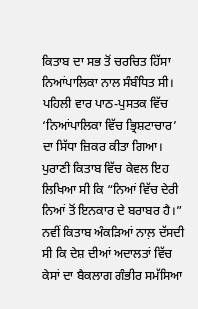ਕਿਤਾਬ ਦਾ ਸਭ ਤੋਂ ਚਰਚਿਤ ਹਿੱਸਾ ਨਿਆਂਪਾਲਿਕਾ ਨਾਲ ਸੰਬੰਧਿਤ ਸੀ। ਪਹਿਲੀ ਵਾਰ ਪਾਠ-ਪੁਸਤਕ ਵਿੱਚ ‘ਨਿਆਂਪਾਲਿਕਾ ਵਿੱਚ ਭ੍ਰਿਸ਼ਟਾਚਾਰ’ ਦਾ ਸਿੱਧਾ ਜ਼ਿਕਰ ਕੀਤਾ ਗਿਆ। ਪੁਰਾਣੀ ਕਿਤਾਬ ਵਿੱਚ ਕੇਵਲ ਇਹ ਲਿਖਿਆ ਸੀ ਕਿ “ਨਿਆਂ ਵਿੱਚ ਦੇਰੀ ਨਿਆਂ ਤੋਂ ਇਨਕਾਰ ਦੇ ਬਰਾਬਰ ਹੈ।”
ਨਵੀਂ ਕਿਤਾਬ ਅੰਕੜਿਆਂ ਨਾਲ਼ ਦੱਸਦੀ ਸੀ ਕਿ ਦੇਸ਼ ਦੀਆਂ ਅਦਾਲਤਾਂ ਵਿੱਚ ਕੇਸਾਂ ਦਾ ਬੈਕਲਾਗ ਗੰਭੀਰ ਸਮੱਸਿਆ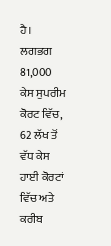ਹੈ। ਲਗਭਗ 81,000 ਕੇਸ ਸੁਪਰੀਮ ਕੋਰਟ ਵਿੱਚ, 62 ਲੱਖ ਤੋਂ ਵੱਧ ਕੇਸ ਹਾਈ ਕੋਰਟਾਂ ਵਿੱਚ ਅਤੇ ਕਰੀਬ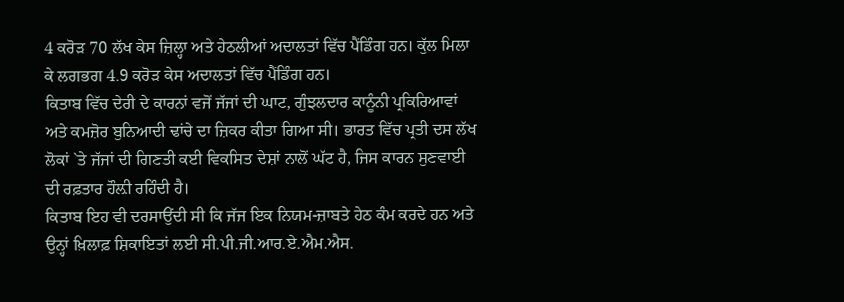4 ਕਰੋੜ 70 ਲੱਖ ਕੇਸ ਜ਼ਿਲ੍ਹਾ ਅਤੇ ਹੇਠਲੀਆਂ ਅਦਾਲਤਾਂ ਵਿੱਚ ਪੈਂਡਿੰਗ ਹਨ। ਕੁੱਲ ਮਿਲਾ ਕੇ ਲਗਭਗ 4.9 ਕਰੋੜ ਕੇਸ ਅਦਾਲਤਾਂ ਵਿੱਚ ਪੈਂਡਿੰਗ ਹਨ।
ਕਿਤਾਬ ਵਿੱਚ ਦੇਰੀ ਦੇ ਕਾਰਨਾਂ ਵਜੋਂ ਜੱਜਾਂ ਦੀ ਘਾਟ, ਗੁੰਝਲਦਾਰ ਕਾਨੂੰਨੀ ਪ੍ਰਕਿਰਿਆਵਾਂ ਅਤੇ ਕਮਜ਼ੋਰ ਬੁਨਿਆਦੀ ਢਾਂਚੇ ਦਾ ਜ਼ਿਕਰ ਕੀਤਾ ਗਿਆ ਸੀ। ਭਾਰਤ ਵਿੱਚ ਪ੍ਰਤੀ ਦਸ ਲੱਖ ਲੋਕਾਂ `ਤੇ ਜੱਜਾਂ ਦੀ ਗਿਣਤੀ ਕਈ ਵਿਕਸਿਤ ਦੇਸ਼ਾਂ ਨਾਲੋਂ ਘੱਟ ਹੈ, ਜਿਸ ਕਾਰਨ ਸੁਣਵਾਈ ਦੀ ਰਫ਼ਤਾਰ ਹੌਲ਼ੀ ਰਹਿੰਦੀ ਹੈ।
ਕਿਤਾਬ ਇਹ ਵੀ ਦਰਸਾਉਂਦੀ ਸੀ ਕਿ ਜੱਜ ਇਕ ਨਿਯਮ-ਜ਼ਾਬਤੇ ਹੇਠ ਕੰਮ ਕਰਦੇ ਹਨ ਅਤੇ ਉਨ੍ਹਾਂ ਖ਼ਿਲਾਫ਼ ਸ਼ਿਕਾਇਤਾਂ ਲਈ ਸੀ.ਪੀ.ਜੀ.ਆਰ.ਏ.ਐਮ.ਐਸ.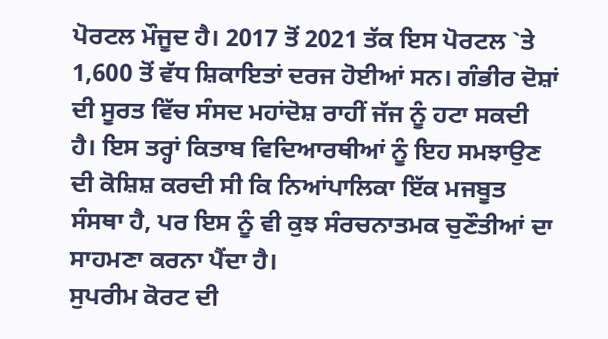ਪੋਰਟਲ ਮੌਜੂਦ ਹੈ। 2017 ਤੋਂ 2021 ਤੱਕ ਇਸ ਪੋਰਟਲ `ਤੇ 1,600 ਤੋਂ ਵੱਧ ਸ਼ਿਕਾਇਤਾਂ ਦਰਜ ਹੋਈਆਂ ਸਨ। ਗੰਭੀਰ ਦੋਸ਼ਾਂ ਦੀ ਸੂਰਤ ਵਿੱਚ ਸੰਸਦ ਮਹਾਂਦੋਸ਼ ਰਾਹੀਂ ਜੱਜ ਨੂੰ ਹਟਾ ਸਕਦੀ ਹੈ। ਇਸ ਤਰ੍ਹਾਂ ਕਿਤਾਬ ਵਿਦਿਆਰਥੀਆਂ ਨੂੰ ਇਹ ਸਮਝਾਉਣ ਦੀ ਕੋਸ਼ਿਸ਼ ਕਰਦੀ ਸੀ ਕਿ ਨਿਆਂਪਾਲਿਕਾ ਇੱਕ ਮਜਬੂਤ ਸੰਸਥਾ ਹੈ, ਪਰ ਇਸ ਨੂੰ ਵੀ ਕੁਝ ਸੰਰਚਨਾਤਮਕ ਚੁਣੌਤੀਆਂ ਦਾ ਸਾਹਮਣਾ ਕਰਨਾ ਪੈਂਦਾ ਹੈ।
ਸੁਪਰੀਮ ਕੋਰਟ ਦੀ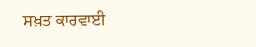ਸਖ਼ਤ ਕਾਰਵਾਈ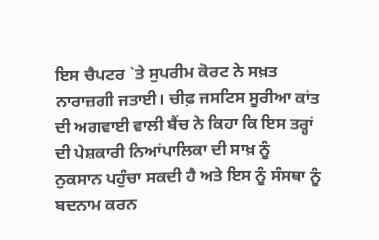ਇਸ ਚੈਪਟਰ `ਤੇ ਸੁਪਰੀਮ ਕੋਰਟ ਨੇ ਸਖ਼ਤ ਨਾਰਾਜ਼ਗੀ ਜਤਾਈ। ਚੀਫ਼ ਜਸਟਿਸ ਸੂਰੀਆ ਕਾਂਤ ਦੀ ਅਗਵਾਈ ਵਾਲੀ ਬੈਂਚ ਨੇ ਕਿਹਾ ਕਿ ਇਸ ਤਰ੍ਹਾਂ ਦੀ ਪੇਸ਼ਕਾਰੀ ਨਿਆਂਪਾਲਿਕਾ ਦੀ ਸਾਖ਼ ਨੂੰ ਨੁਕਸਾਨ ਪਹੁੰਚਾ ਸਕਦੀ ਹੈ ਅਤੇ ਇਸ ਨੂੰ ਸੰਸਥਾ ਨੂੰ ਬਦਨਾਮ ਕਰਨ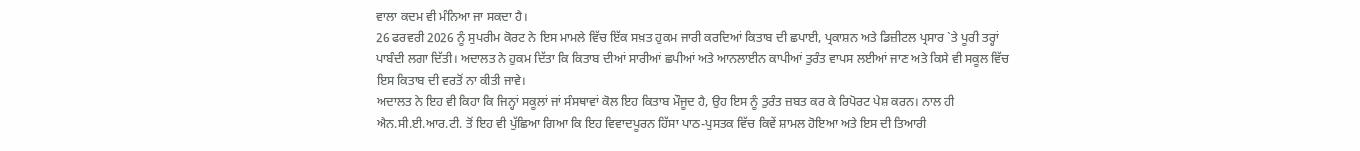ਵਾਲਾ ਕਦਮ ਵੀ ਮੰਨਿਆ ਜਾ ਸਕਦਾ ਹੈ।
26 ਫਰਵਰੀ 2026 ਨੂੰ ਸੁਪਰੀਮ ਕੋਰਟ ਨੇ ਇਸ ਮਾਮਲੇ ਵਿੱਚ ਇੱਕ ਸਖ਼ਤ ਹੁਕਮ ਜਾਰੀ ਕਰਦਿਆਂ ਕਿਤਾਬ ਦੀ ਛਪਾਈ, ਪ੍ਰਕਾਸ਼ਨ ਅਤੇ ਡਿਜ਼ੀਟਲ ਪ੍ਰਸਾਰ `ਤੇ ਪੂਰੀ ਤਰ੍ਹਾਂ ਪਾਬੰਦੀ ਲਗਾ ਦਿੱਤੀ। ਅਦਾਲਤ ਨੇ ਹੁਕਮ ਦਿੱਤਾ ਕਿ ਕਿਤਾਬ ਦੀਆਂ ਸਾਰੀਆਂ ਛਪੀਆਂ ਅਤੇ ਆਨਲਾਈਨ ਕਾਪੀਆਂ ਤੁਰੰਤ ਵਾਪਸ ਲਈਆਂ ਜਾਣ ਅਤੇ ਕਿਸੇ ਵੀ ਸਕੂਲ ਵਿੱਚ ਇਸ ਕਿਤਾਬ ਦੀ ਵਰਤੋਂ ਨਾ ਕੀਤੀ ਜਾਵੇ।
ਅਦਾਲਤ ਨੇ ਇਹ ਵੀ ਕਿਹਾ ਕਿ ਜਿਨ੍ਹਾਂ ਸਕੂਲਾਂ ਜਾਂ ਸੰਸਥਾਵਾਂ ਕੋਲ ਇਹ ਕਿਤਾਬ ਮੌਜੂਦ ਹੈ, ਉਹ ਇਸ ਨੂੰ ਤੁਰੰਤ ਜ਼ਬਤ ਕਰ ਕੇ ਰਿਪੋਰਟ ਪੇਸ਼ ਕਰਨ। ਨਾਲ ਹੀ ਐਨ.ਸੀ.ਈ.ਆਰ.ਟੀ. ਤੋਂ ਇਹ ਵੀ ਪੁੱਛਿਆ ਗਿਆ ਕਿ ਇਹ ਵਿਵਾਦਪੂਰਨ ਹਿੱਸਾ ਪਾਠ-ਪੁਸਤਕ ਵਿੱਚ ਕਿਵੇਂ ਸ਼ਾਮਲ ਹੋਇਆ ਅਤੇ ਇਸ ਦੀ ਤਿਆਰੀ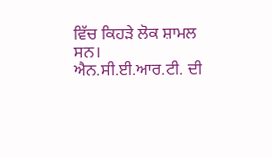ਵਿੱਚ ਕਿਹੜੇ ਲੋਕ ਸ਼ਾਮਲ ਸਨ।
ਐਨ.ਸੀ.ਈ.ਆਰ.ਟੀ. ਦੀ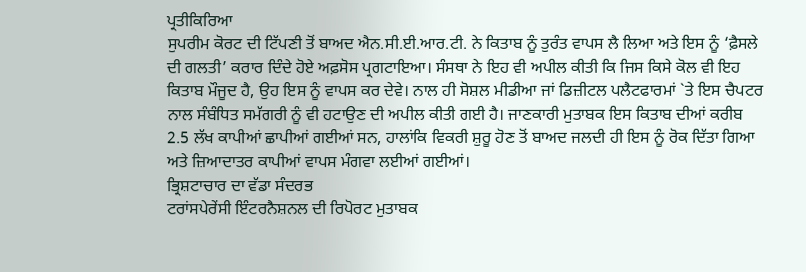ਪ੍ਰਤੀਕਿਰਿਆ
ਸੁਪਰੀਮ ਕੋਰਟ ਦੀ ਟਿੱਪਣੀ ਤੋਂ ਬਾਅਦ ਐਨ.ਸੀ.ਈ.ਆਰ.ਟੀ. ਨੇ ਕਿਤਾਬ ਨੂੰ ਤੁਰੰਤ ਵਾਪਸ ਲੈ ਲਿਆ ਅਤੇ ਇਸ ਨੂੰ ‘ਫ਼ੈਸਲੇ ਦੀ ਗਲਤੀ’ ਕਰਾਰ ਦਿੰਦੇ ਹੋਏ ਅਫ਼ਸੋਸ ਪ੍ਰਗਟਾਇਆ। ਸੰਸਥਾ ਨੇ ਇਹ ਵੀ ਅਪੀਲ ਕੀਤੀ ਕਿ ਜਿਸ ਕਿਸੇ ਕੋਲ ਵੀ ਇਹ ਕਿਤਾਬ ਮੌਜੂਦ ਹੈ, ਉਹ ਇਸ ਨੂੰ ਵਾਪਸ ਕਰ ਦੇਵੇ। ਨਾਲ ਹੀ ਸੋਸ਼ਲ ਮੀਡੀਆ ਜਾਂ ਡਿਜ਼ੀਟਲ ਪਲੈਟਫਾਰਮਾਂ `ਤੇ ਇਸ ਚੈਪਟਰ ਨਾਲ ਸੰਬੰਧਿਤ ਸਮੱਗਰੀ ਨੂੰ ਵੀ ਹਟਾਉਣ ਦੀ ਅਪੀਲ ਕੀਤੀ ਗਈ ਹੈ। ਜਾਣਕਾਰੀ ਮੁਤਾਬਕ ਇਸ ਕਿਤਾਬ ਦੀਆਂ ਕਰੀਬ 2.5 ਲੱਖ ਕਾਪੀਆਂ ਛਾਪੀਆਂ ਗਈਆਂ ਸਨ, ਹਾਲਾਂਕਿ ਵਿਕਰੀ ਸ਼ੁਰੂ ਹੋਣ ਤੋਂ ਬਾਅਦ ਜਲਦੀ ਹੀ ਇਸ ਨੂੰ ਰੋਕ ਦਿੱਤਾ ਗਿਆ ਅਤੇ ਜ਼ਿਆਦਾਤਰ ਕਾਪੀਆਂ ਵਾਪਸ ਮੰਗਵਾ ਲਈਆਂ ਗਈਆਂ।
ਭ੍ਰਿਸ਼ਟਾਚਾਰ ਦਾ ਵੱਡਾ ਸੰਦਰਭ
ਟਰਾਂਸਪੇਰੇਂਸੀ ਇੰਟਰਨੈਸ਼ਨਲ ਦੀ ਰਿਪੋਰਟ ਮੁਤਾਬਕ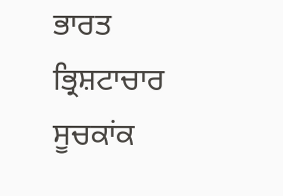ਭਾਰਤ ਭ੍ਰਿਸ਼ਟਾਚਾਰ ਸੂਚਕਾਂਕ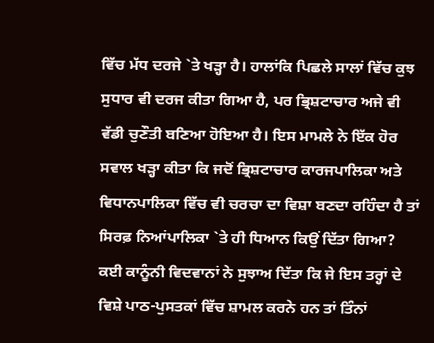ਵਿੱਚ ਮੱਧ ਦਰਜੇ `ਤੇ ਖੜ੍ਹਾ ਹੈ। ਹਾਲਾਂਕਿ ਪਿਛਲੇ ਸਾਲਾਂ ਵਿੱਚ ਕੁਝ ਸੁਧਾਰ ਵੀ ਦਰਜ ਕੀਤਾ ਗਿਆ ਹੈ, ਪਰ ਭ੍ਰਿਸ਼ਟਾਚਾਰ ਅਜੇ ਵੀ ਵੱਡੀ ਚੁਣੌਤੀ ਬਣਿਆ ਹੋਇਆ ਹੈ। ਇਸ ਮਾਮਲੇ ਨੇ ਇੱਕ ਹੋਰ ਸਵਾਲ ਖੜ੍ਹਾ ਕੀਤਾ ਕਿ ਜਦੋਂ ਭ੍ਰਿਸ਼ਟਾਚਾਰ ਕਾਰਜਪਾਲਿਕਾ ਅਤੇ ਵਿਧਾਨਪਾਲਿਕਾ ਵਿੱਚ ਵੀ ਚਰਚਾ ਦਾ ਵਿਸ਼ਾ ਬਣਦਾ ਰਹਿੰਦਾ ਹੈ ਤਾਂ ਸਿਰਫ਼ ਨਿਆਂਪਾਲਿਕਾ `ਤੇ ਹੀ ਧਿਆਨ ਕਿਉਂ ਦਿੱਤਾ ਗਿਆ?
ਕਈ ਕਾਨੂੰਨੀ ਵਿਦਵਾਨਾਂ ਨੇ ਸੁਝਾਅ ਦਿੱਤਾ ਕਿ ਜੇ ਇਸ ਤਰ੍ਹਾਂ ਦੇ ਵਿਸ਼ੇ ਪਾਠ-ਪੁਸਤਕਾਂ ਵਿੱਚ ਸ਼ਾਮਲ ਕਰਨੇ ਹਨ ਤਾਂ ਤਿੰਨਾਂ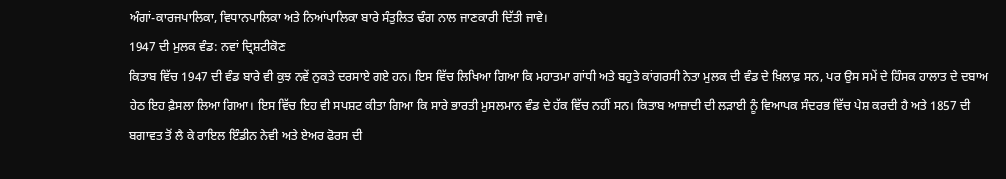ਅੰਗਾਂ-ਕਾਰਜਪਾਲਿਕਾ, ਵਿਧਾਨਪਾਲਿਕਾ ਅਤੇ ਨਿਆਂਪਾਲਿਕਾ ਬਾਰੇ ਸੰਤੁਲਿਤ ਢੰਗ ਨਾਲ ਜਾਣਕਾਰੀ ਦਿੱਤੀ ਜਾਵੇ।
1947 ਦੀ ਮੁਲਕ ਵੰਡ: ਨਵਾਂ ਦ੍ਰਿਸ਼ਟੀਕੋਣ
ਕਿਤਾਬ ਵਿੱਚ 1947 ਦੀ ਵੰਡ ਬਾਰੇ ਵੀ ਕੁਝ ਨਵੇਂ ਨੁਕਤੇ ਦਰਸਾਏ ਗਏ ਹਨ। ਇਸ ਵਿੱਚ ਲਿਖਿਆ ਗਿਆ ਕਿ ਮਹਾਤਮਾ ਗਾਂਧੀ ਅਤੇ ਬਹੁਤੇ ਕਾਂਗਰਸੀ ਨੇਤਾ ਮੁਲਕ ਦੀ ਵੰਡ ਦੇ ਖ਼ਿਲਾਫ਼ ਸਨ, ਪਰ ਉਸ ਸਮੇਂ ਦੇ ਹਿੰਸਕ ਹਾਲਾਤ ਦੇ ਦਬਾਅ ਹੇਠ ਇਹ ਫ਼ੈਸਲਾ ਲਿਆ ਗਿਆ। ਇਸ ਵਿੱਚ ਇਹ ਵੀ ਸਪਸ਼ਟ ਕੀਤਾ ਗਿਆ ਕਿ ਸਾਰੇ ਭਾਰਤੀ ਮੁਸਲਮਾਨ ਵੰਡ ਦੇ ਹੱਕ ਵਿੱਚ ਨਹੀਂ ਸਨ। ਕਿਤਾਬ ਆਜ਼ਾਦੀ ਦੀ ਲੜਾਈ ਨੂੰ ਵਿਆਪਕ ਸੰਦਰਭ ਵਿੱਚ ਪੇਸ਼ ਕਰਦੀ ਹੈ ਅਤੇ 1857 ਦੀ ਬਗਾਵਤ ਤੋਂ ਲੈ ਕੇ ਰਾਇਲ ਇੰਡੀਨ ਨੇਵੀ ਅਤੇ ਏਅਰ ਫੋਰਸ ਦੀ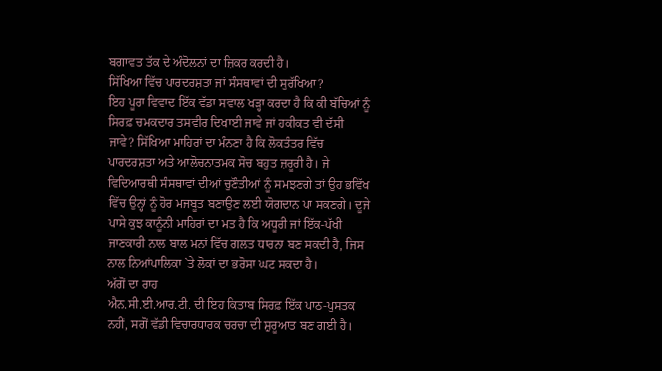ਬਗਾਵਤ ਤੱਕ ਦੇ ਅੰਦੋਲਨਾਂ ਦਾ ਜ਼ਿਕਰ ਕਰਦੀ ਹੈ।
ਸਿੱਖਿਆ ਵਿੱਚ ਪਾਰਦਰਸ਼ਤਾ ਜਾਂ ਸੰਸਥਾਵਾਂ ਦੀ ਸੁਰੱਖਿਆ?
ਇਹ ਪੂਰਾ ਵਿਵਾਦ ਇੱਕ ਵੱਡਾ ਸਵਾਲ ਖੜ੍ਹਾ ਕਰਦਾ ਹੈ ਕਿ ਕੀ ਬੱਚਿਆਂ ਨੂੰ ਸਿਰਫ਼ ਚਮਕਦਾਰ ਤਸਵੀਰ ਦਿਖਾਈ ਜਾਵੇ ਜਾਂ ਹਕੀਕਤ ਵੀ ਦੱਸੀ ਜਾਵੇ? ਸਿੱਖਿਆ ਮਾਹਿਰਾਂ ਦਾ ਮੰਨਣਾ ਹੈ ਕਿ ਲੋਕਤੰਤਰ ਵਿੱਚ ਪਾਰਦਰਸ਼ਤਾ ਅਤੇ ਆਲੋਚਨਾਤਮਕ ਸੋਚ ਬਹੁਤ ਜ਼ਰੂਰੀ ਹੈ। ਜੇ ਵਿਦਿਆਰਥੀ ਸੰਸਥਾਵਾਂ ਦੀਆਂ ਚੁਣੌਤੀਆਂ ਨੂੰ ਸਮਝਣਗੇ ਤਾਂ ਉਹ ਭਵਿੱਖ ਵਿੱਚ ਉਨ੍ਹਾਂ ਨੂੰ ਹੋਰ ਮਜਬੂਤ ਬਣਾਉਣ ਲਈ ਯੋਗਦਾਨ ਪਾ ਸਕਣਗੇ। ਦੂਜੇ ਪਾਸੇ ਕੁਝ ਕਾਨੂੰਨੀ ਮਾਹਿਰਾਂ ਦਾ ਮਤ ਹੈ ਕਿ ਅਧੂਰੀ ਜਾਂ ਇੱਕ-ਪੱਖੀ ਜਾਣਕਾਰੀ ਨਾਲ ਬਾਲ ਮਨਾਂ ਵਿੱਚ ਗਲਤ ਧਾਰਨਾ ਬਣ ਸਕਦੀ ਹੈ, ਜਿਸ ਨਾਲ ਨਿਆਂਪਾਲਿਕਾ `ਤੇ ਲੋਕਾਂ ਦਾ ਭਰੋਸਾ ਘਟ ਸਕਦਾ ਹੈ।
ਅੱਗੋਂ ਦਾ ਰਾਹ
ਐਨ.ਸੀ.ਈ.ਆਰ.ਟੀ. ਦੀ ਇਹ ਕਿਤਾਬ ਸਿਰਫ਼ ਇੱਕ ਪਾਠ-ਪੁਸਤਕ ਨਹੀਂ, ਸਗੋਂ ਵੱਡੀ ਵਿਚਾਰਧਾਰਕ ਚਰਚਾ ਦੀ ਸ਼ੁਰੂਆਤ ਬਣ ਗਈ ਹੈ।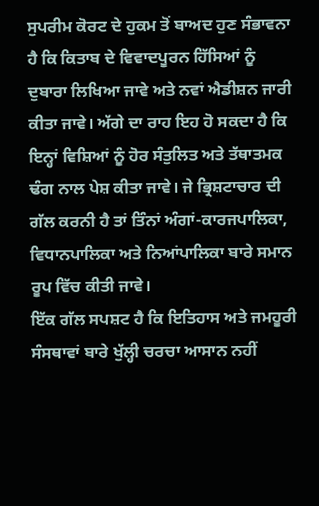ਸੁਪਰੀਮ ਕੋਰਟ ਦੇ ਹੁਕਮ ਤੋਂ ਬਾਅਦ ਹੁਣ ਸੰਭਾਵਨਾ ਹੈ ਕਿ ਕਿਤਾਬ ਦੇ ਵਿਵਾਦਪੂਰਨ ਹਿੱਸਿਆਂ ਨੂੰ ਦੁਬਾਰਾ ਲਿਖਿਆ ਜਾਵੇ ਅਤੇ ਨਵਾਂ ਐਡੀਸ਼ਨ ਜਾਰੀ ਕੀਤਾ ਜਾਵੇ। ਅੱਗੇ ਦਾ ਰਾਹ ਇਹ ਹੋ ਸਕਦਾ ਹੈ ਕਿ ਇਨ੍ਹਾਂ ਵਿਸ਼ਿਆਂ ਨੂੰ ਹੋਰ ਸੰਤੁਲਿਤ ਅਤੇ ਤੱਥਾਤਮਕ ਢੰਗ ਨਾਲ ਪੇਸ਼ ਕੀਤਾ ਜਾਵੇ। ਜੇ ਭ੍ਰਿਸ਼ਟਾਚਾਰ ਦੀ ਗੱਲ ਕਰਨੀ ਹੈ ਤਾਂ ਤਿੰਨਾਂ ਅੰਗਾਂ-ਕਾਰਜਪਾਲਿਕਾ, ਵਿਧਾਨਪਾਲਿਕਾ ਅਤੇ ਨਿਆਂਪਾਲਿਕਾ ਬਾਰੇ ਸਮਾਨ ਰੂਪ ਵਿੱਚ ਕੀਤੀ ਜਾਵੇ।
ਇੱਕ ਗੱਲ ਸਪਸ਼ਟ ਹੈ ਕਿ ਇਤਿਹਾਸ ਅਤੇ ਜਮਹੂਰੀ ਸੰਸਥਾਵਾਂ ਬਾਰੇ ਖੁੱਲ੍ਹੀ ਚਰਚਾ ਆਸਾਨ ਨਹੀਂ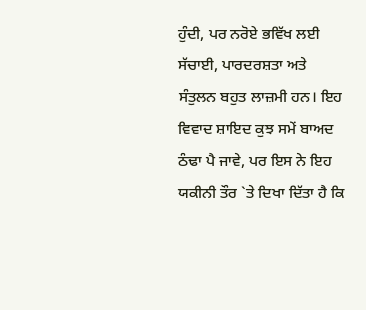ਹੁੰਦੀ, ਪਰ ਨਰੋਏ ਭਵਿੱਖ ਲਈ ਸੱਚਾਈ, ਪਾਰਦਰਸ਼ਤਾ ਅਤੇ ਸੰਤੁਲਨ ਬਹੁਤ ਲਾਜ਼ਮੀ ਹਨ। ਇਹ ਵਿਵਾਦ ਸ਼ਾਇਦ ਕੁਝ ਸਮੇਂ ਬਾਅਦ ਠੰਢਾ ਪੈ ਜਾਵੇ, ਪਰ ਇਸ ਨੇ ਇਹ ਯਕੀਨੀ ਤੌਰ `ਤੇ ਦਿਖਾ ਦਿੱਤਾ ਹੈ ਕਿ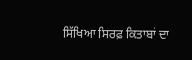ਸਿੱਖਿਆ ਸਿਰਫ਼ ਕਿਤਾਬਾਂ ਦਾ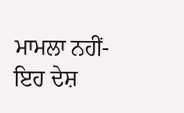ਮਾਮਲਾ ਨਹੀਂ-ਇਹ ਦੇਸ਼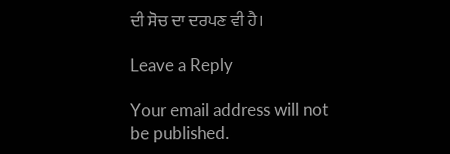ਦੀ ਸੋਚ ਦਾ ਦਰਪਣ ਵੀ ਹੈ।

Leave a Reply

Your email address will not be published.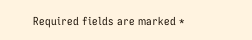Required fields are marked *